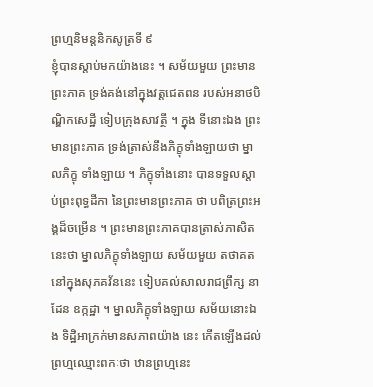ព្រហ្មនិមន្តនិកសូត្រទី ៩
ខ្ញុំបានស្តាប់មកយ៉ាងនេះ ។ សម័យមួយ ព្រះមានព្រះភាគ ទ្រង់គង់នៅក្នុងវត្តជេតពន របស់អនាថបិណ្ឌិកសេដ្ឋី ទៀបក្រុងសាវត្ថី ។ ក្នុង ទីនោះឯង ព្រះមានព្រះភាគ ទ្រង់ត្រាស់នឹងភិក្ខុទាំងឡាយថា ម្នាលភិក្ខុ ទាំងឡាយ ។ ភិក្ខុទាំងនោះ បានទទួលស្តាប់ព្រះពុទ្ធដីកា នៃព្រះមានព្រះភាគ ថា បពិត្រព្រះអង្គដ៏ចម្រើន ។ ព្រះមានព្រះភាគបានត្រាស់ភាសិតនេះថា ម្នាលភិក្ខុទាំងឡាយ សម័យមួយ តថាគតនៅក្នុងសុភគវ័ននេះ ទៀបគល់សាលរាជព្រឹក្ស នាដែន ឧក្កដ្ឋា ។ ម្នាលភិក្ខុទាំងឡាយ សម័យនោះឯង ទិដ្ឋិអាក្រក់មានសភាពយ៉ាង នេះ កើតឡើងដល់ព្រហ្មឈ្មោះពកៈថា ឋានព្រហ្មនេះ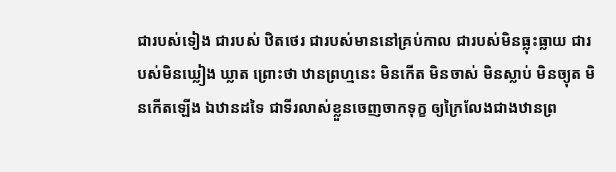ជារបស់ទៀង ជារបស់ ឋិតថេរ ជារបស់មាននៅគ្រប់កាល ជារបស់មិនធ្លុះធ្លាយ ជារបស់មិនឃ្លៀង ឃ្លាត ព្រោះថា ឋានព្រហ្មនេះ មិនកើត មិនចាស់ មិនស្លាប់ មិនច្យុត មិនកើតឡើង ឯឋានដទៃ ជាទីរលាស់ខ្លួនចេញចាកទុក្ខ ឲ្យក្រៃលែងជាងឋានព្រ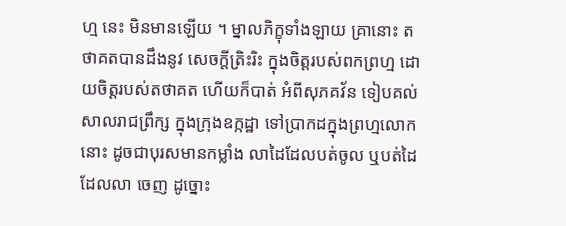ហ្ម នេះ មិនមានឡើយ ។ ម្នាលភិក្ខុទាំងឡាយ គ្រានោះ តថាគតបានដឹងនូវ សេចក្តីត្រិះរិះ ក្នុងចិត្តរបស់ពកព្រហ្ម ដោយចិត្តរបស់តថាគត ហើយក៏បាត់ អំពីសុភគវ័ន ទៀបគល់សាលរាជព្រឹក្ស ក្នុងក្រុងឧក្កដ្ឋា ទៅប្រាកដក្នុងព្រហ្មលោកនោះ ដូចជាបុរសមានកម្លាំង លាដៃដែលបត់ចូល ឬបត់ដៃដែលលា ចេញ ដូច្នោះ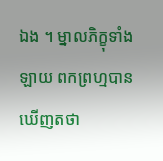ឯង ។ ម្នាលភិក្ខុទាំងឡាយ ពកព្រហ្មបានឃើញតថា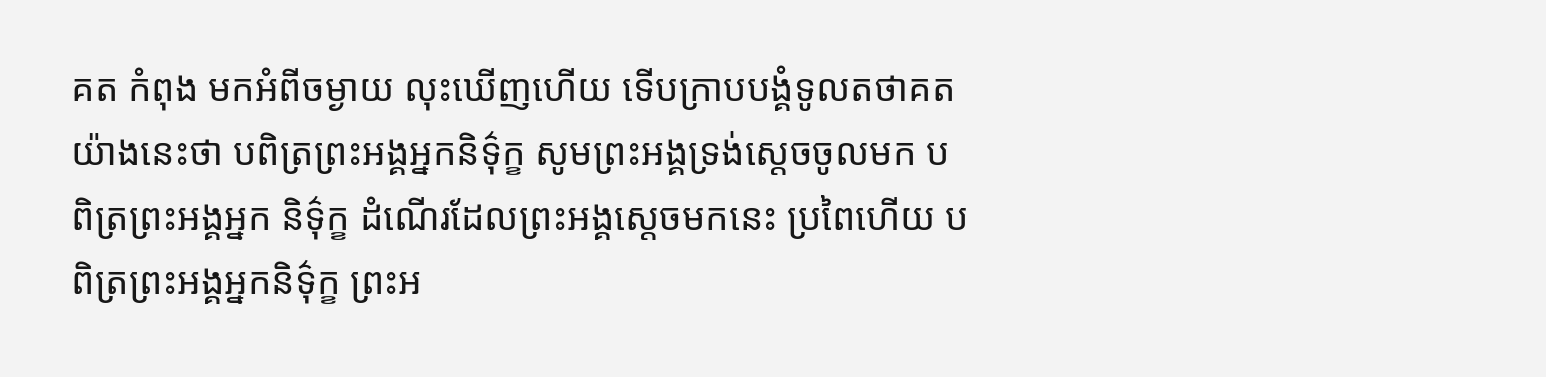គត កំពុង មកអំពីចម្ងាយ លុះឃើញហើយ ទើបក្រាបបង្គំទូលតថាគត យ៉ាងនេះថា បពិត្រព្រះអង្គអ្នកនិទ៌ុក្ខ សូមព្រះអង្គទ្រង់ស្តេចចូលមក បពិត្រព្រះអង្គអ្នក និទ៌ុក្ខ ដំណើរដែលព្រះអង្គស្តេចមកនេះ ប្រពៃហើយ បពិត្រព្រះអង្គអ្នកនិទ៌ុក្ខ ព្រះអ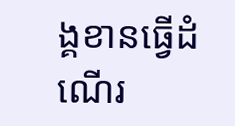ង្គខានធ្វើដំណើរ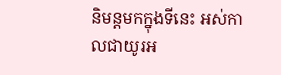និមន្តមកក្នុងទីនេះ អស់កាលជាយូរអ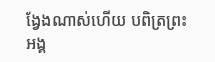ង្វែងណាស់ហើយ បពិត្រព្រះអង្គ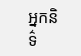អ្នកនិទ៌